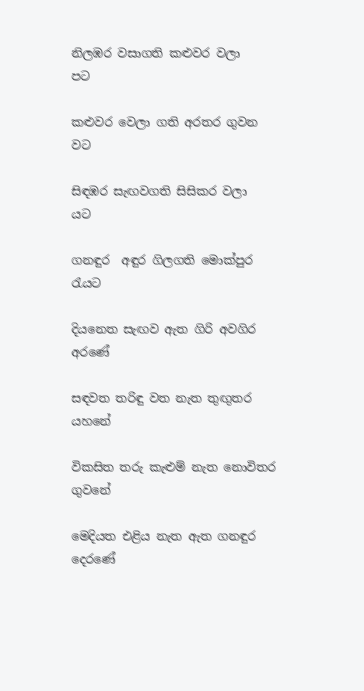නිලඹර වසාගති කළුවර වලා                           පට

කළුවර වෙලා ගති අරතර ගුවන                       වට

සිඳඹර සැඟවගති සිසිකර වලා                         යට

ගනඳුර  අඳුර ගිලගති මොක්පුර                     රැයට

දියනෙත සැඟව ඇත ගිරි අවගිර                අරණේ

සඳවත තරිඳු වත නැත තුඟුතර                   යහනේ

විකසිත තරු කැළුම් නැත නොවිතර          ගුවනේ

මෙදියත එළිය නැත ඇත ගනඳුර             දෙරණේ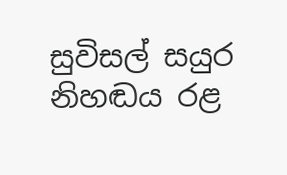සුවිසල් සයුර නිහඬය රළ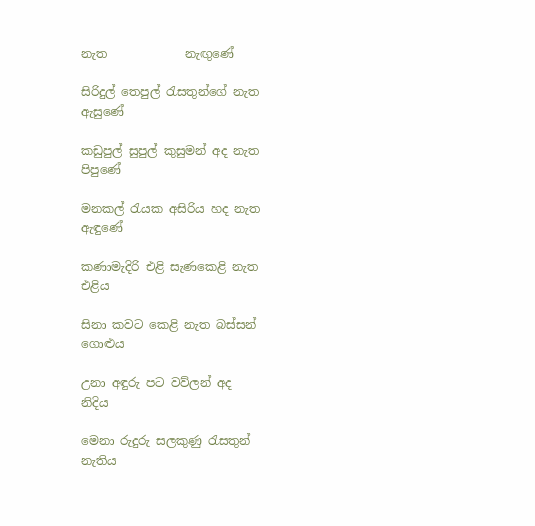නැත             නැඟුණේ

සිරිදුල් තෙපුල් රැසතුන්ගේ නැත            ඇසුණේ

කඩුපුල් සුපුල් කුසුමන් අද නැත              පිපුණේ

මනකල් රැයක අසිරිය හද නැත               ඇඳුණේ

කණාමැදිරි එළි සැණකෙළි නැත                එළිය

සිනා කවට කෙළි නැත බස්සන්              ගොළුය

උනා අඳුරු පට වව්ලන් අද                         නිදිය

මෙනා රුදුරු සලකුණු රැසතුන්                  නැතිය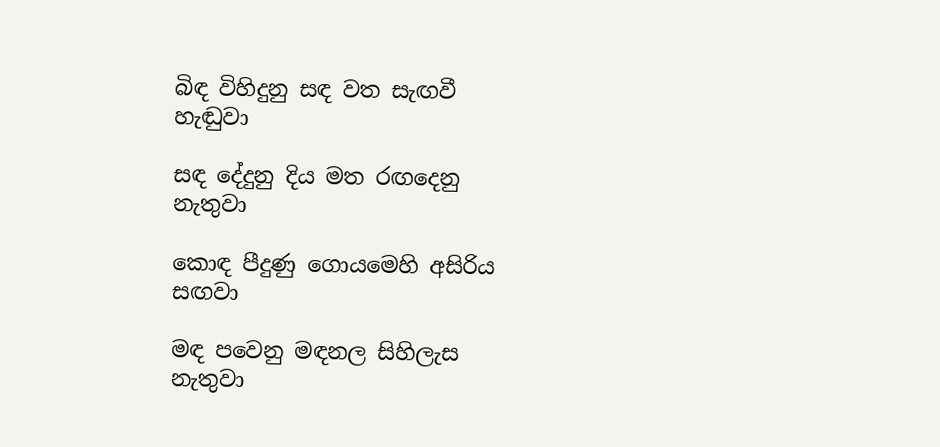බිඳ විහිදුනු සඳ වත සැඟවී                         හැඬුවා

සඳ දේදුනු දිය මත රඟදෙනු                    නැතුවා

කොඳ පීදුණු ගොයමෙහි අසිරිය                 සඟවා

මඳ පවෙනු මඳනල සිහිලැස                     නැතුවා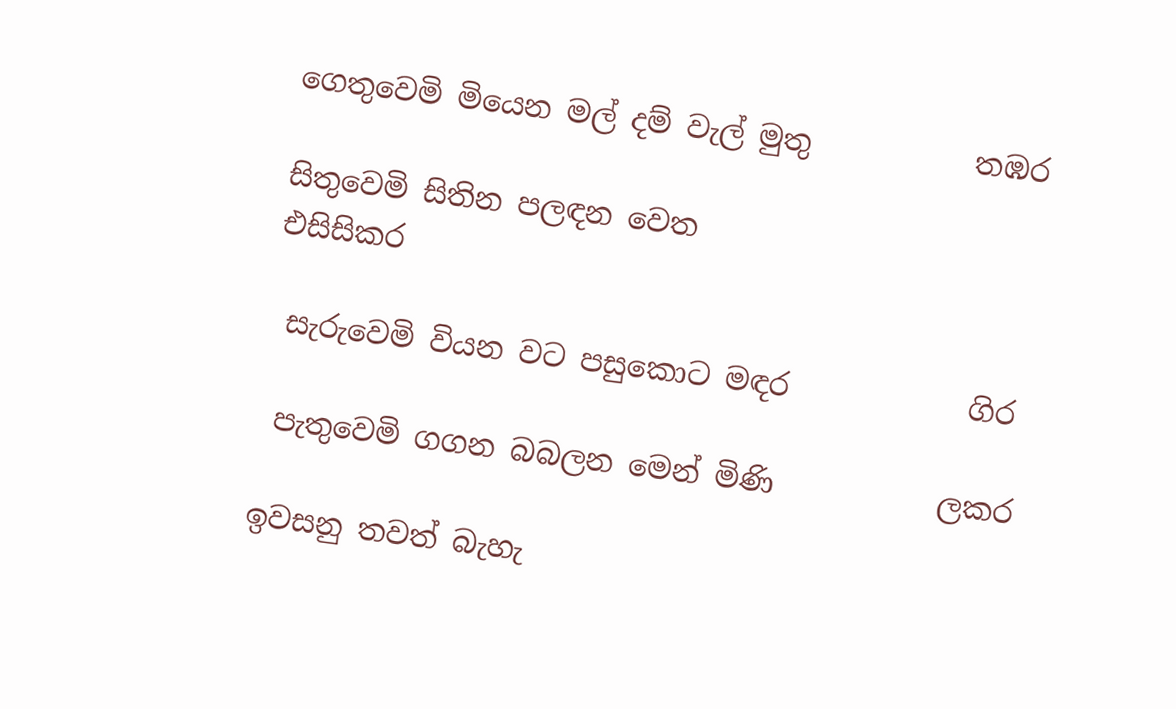ගෙතුවෙමි මියෙන මල් දම් වැල් මුතු           තඹර

සිතුවෙමි සිතින පලඳන වෙත                 එසිසිකර

 සැරුවෙමි වියන වට පසුකොට මඳර            ගිර

 පැතුවෙමි ගගන බබලන මෙන් මිණි           ලකර

ඉවසනු තවත් බැහැ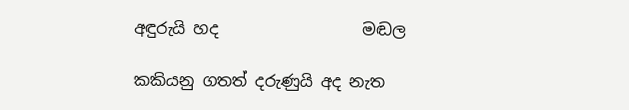අඳුරුයි හද                  මඬල

කකියනු ගතත් දරුණුයි අද නැත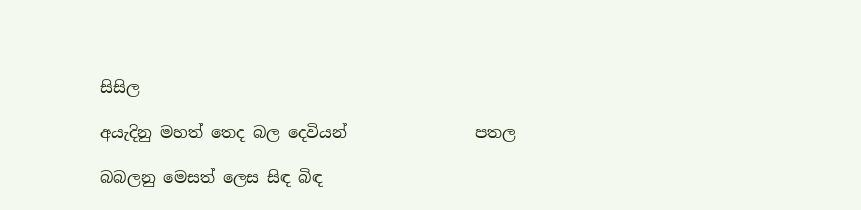සිසිල

අයැදිනු මහත් තෙද බල දෙවියන්                පතල

බබලනු මෙසත් ලෙස සිඳ බිඳ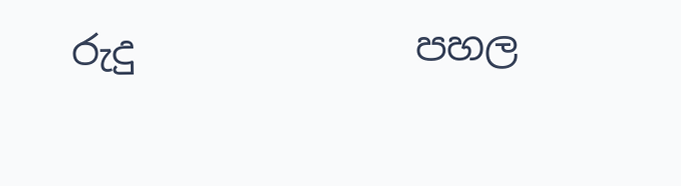රුදු              පහල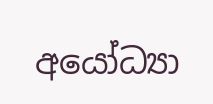අයෝධ්‍යා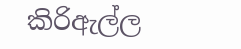කිරිඇල්ල